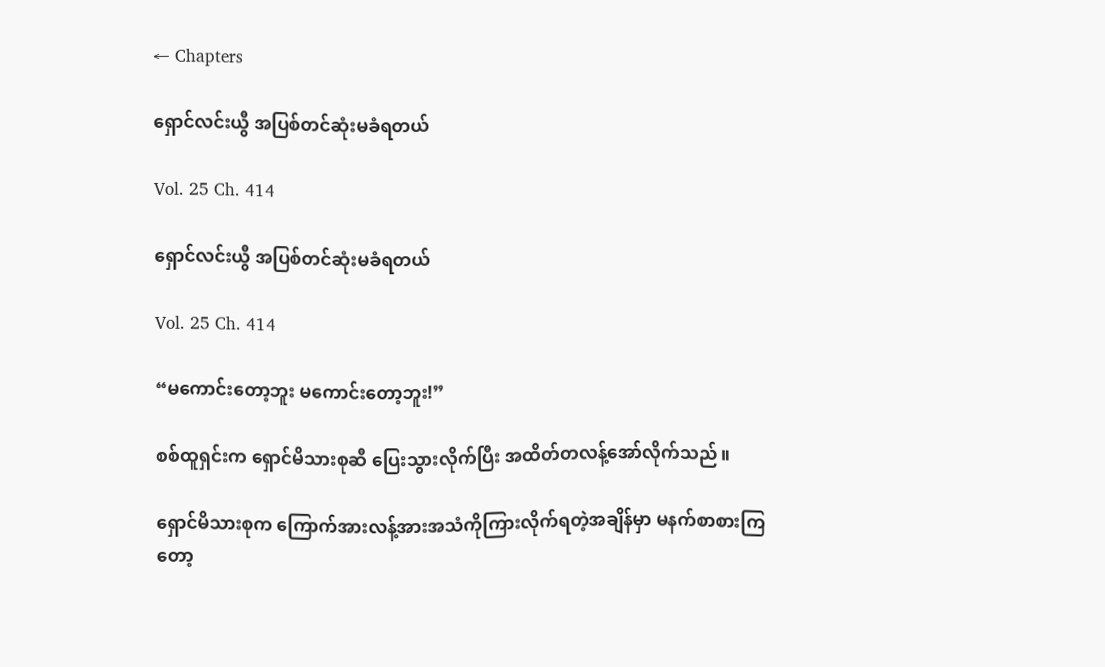← Chapters

ရှောင်လင်းယွီ အပြစ်တင်ဆုံးမခံရတယ်

Vol. 25 Ch. 414

ရှောင်လင်းယွီ အပြစ်တင်ဆုံးမခံရတယ်

Vol. 25 Ch. 414

“မကောင်း‌တော့ဘူး မကောင်းတော့ဘူး!”

စစ်ထူရှင်းက ရှောင်မိသားစုဆီ ပြေးသွားလိုက်ပြီး အထိတ်တလန့်အော်လိုက်သည်။

ရှောင်မိသားစုက ကြောက်အားလန့်အားအသံကိုကြားလိုက်ရတဲ့အချိန်မှာ မနက်စာစားကြတော့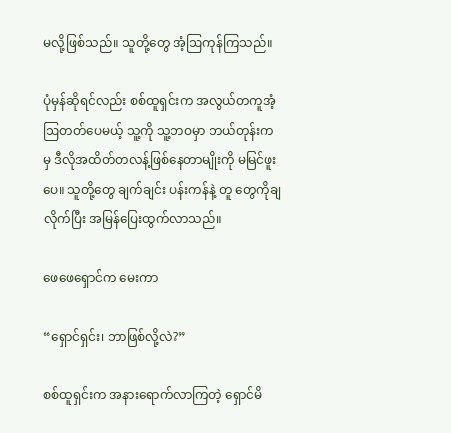မလို့ဖြစ်သည်။ သူတို့တွေ အံ့ဩကုန်ကြသည်။

ပုံမှန်ဆိုရင်လည်း စစ်ထူရှင်းက အလွယ်တကူအံ့ဩတတ်ပေမယ့် သူ့ကို သူ့ဘဝမှာ ဘယ်တုန်းကမှ ဒီလိုအထိတ်တလန့်ဖြစ်နေတာမျိုးကို မမြင်ဖူးပေ။ သူတို့တွေ ချက်ချင်း ပန်းကန်နဲ့ တူ‌ တွေကိုချလိုက်ပြီး အမြန်ပြေးထွက်လာသည်။

ဖေဖေရှောင်က မေးကာ

“ရှောင်ရှင်း၊ ဘာဖြစ်လို့လဲ?”

စစ်ထူရှင်းက အနားရောက်လာကြတဲ့ ရှောင်မိ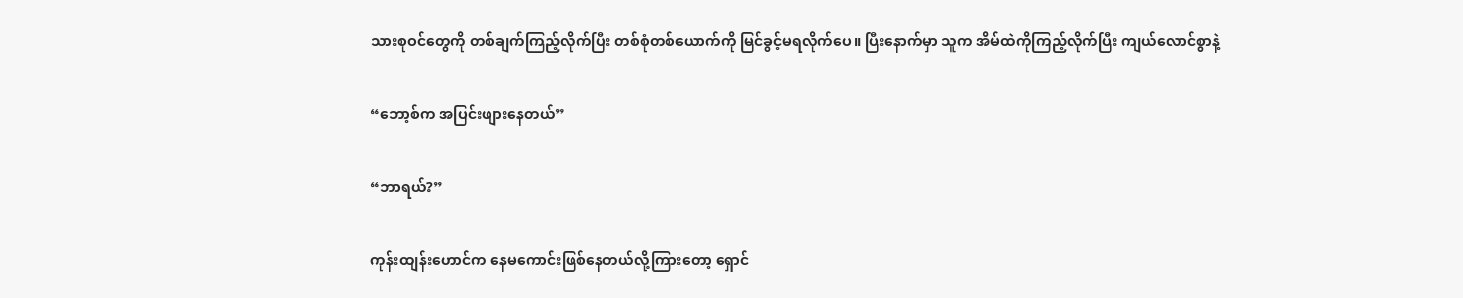သားစုဝင်တွေကို တစ်ချက်ကြည့်လိုက်ပြီး တစ်စုံတစ်ယောက်ကို မြင်ခွင့်မရလိုက်ပေ။ ပြီးနောက်မှာ သူက အိမ်ထဲကိုကြည့်လိုက်ပြီး ကျယ်လောင်စွာနဲ့

“ဘော့စ်က အပြင်းဖျားနေတယ်”

“ဘာရယ်?”

ကုန်းထျန်းဟောင်က နေမကောင်းဖြစ်နေတယ်လို့ကြားတော့ ရှောင်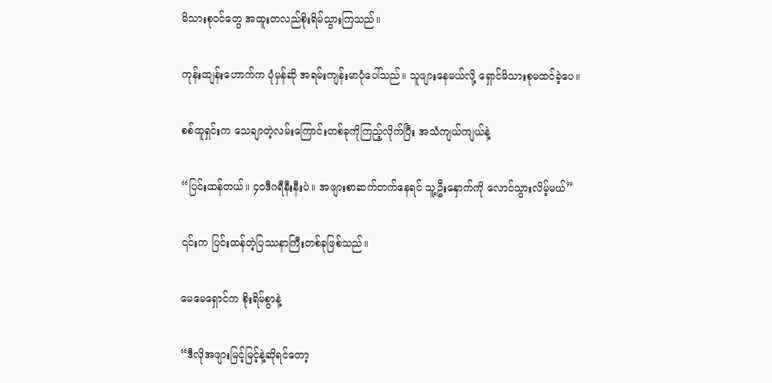မိသားစုဝင်တွေ အထူးတလည်စိုးရိမ်သွားကြသည်။

ကုန်းထျန်းဟောက်က ပုံမှန်ဆို အရမ်းကျန်းမာပုံပေါ်သည်။ သူဖျားနေမယ်လို့ ရှောင်မိသားစုမထင်ခဲ့ပေ။

စစ်ထူရှင်းက သေချာတဲ့လမ်းကြောင်းတစ်ခုကိုကြည့်လိုက်ပြီး အသံကျယ်ကျယ်နဲ့

“ပြင်းထန်တယ်။ ၄၀ဒီဂရီနီးနီးပဲ။ အဖျားစာဆက်တက်နေရင် သူ့ဦးနှောက်ကို လောင်သွားလိမ့်မယ်”

၎င်းက ပြင်းထန်တဲ့ပြဿနာကြီးတစ်ခုဖြစ်သည်။

မေမေရှောင်က စိုးရိမ်စွာနဲ့

“ဒီလိုအဖျားမြင့်မြင့်နဲ့ဆိုရင်တော့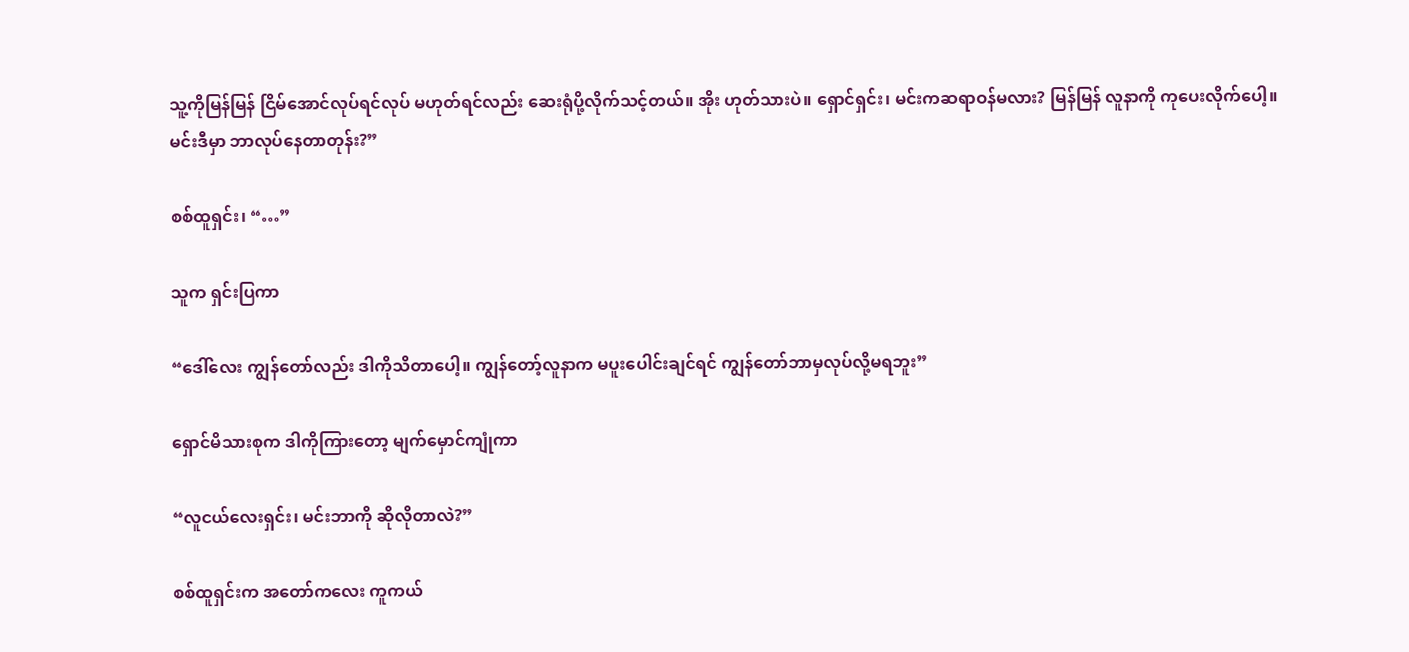သူ့ကိုမြန်မြန် ငြိမ်အောင်လုပ်ရင်လုပ် မဟုတ်ရင်လည်း ဆေးရုံပို့လိုက်သင့်တယ်။ အိုး ဟုတ်သားပဲ။ ရှောင်ရှင်း၊ မင်းကဆရာဝန်မလား? မြန်မြန် လူနာကို ကုပေးလိုက်ပေါ့။ မင်းဒီမှာ ဘာလုပ်နေတာတုန်း?”

စစ်ထူရှင်း၊ “…”

သူက ရှင်းပြကာ

“ဒေါ်လေး ကျွန်တော်လည်း ဒါကိုသိတာပေါ့။ ကျွန်တော့်လူနာက မပူးပေါင်းချင်ရင် ကျွန်တော်ဘာမှလုပ်လို့မရဘူး”

ရှောင်မိသားစုက ဒါကိုကြားတော့ မျက်မှောင်ကျုံကာ

“လူငယ်လေးရှင်း၊ မင်းဘာကို ဆိုလိုတာလဲ?”

စစ်ထူရှင်းက အတော်ကလေး ကူကယ်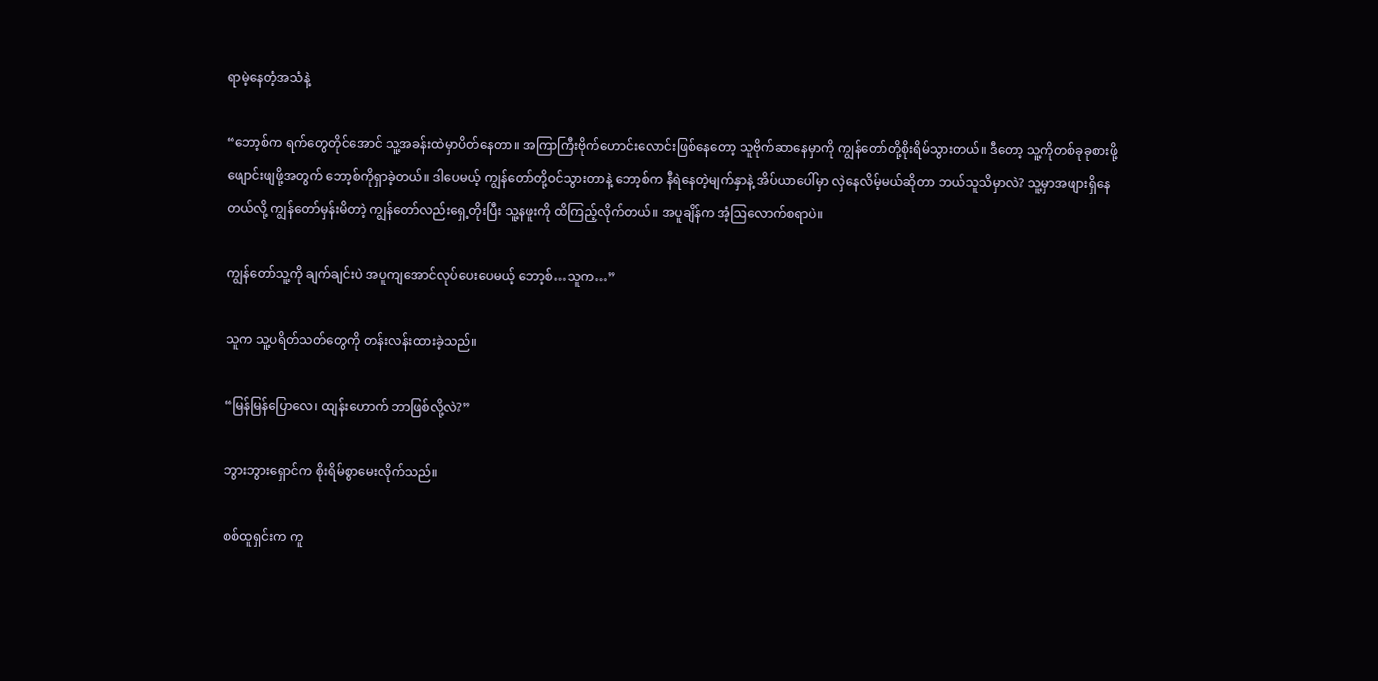ရာမဲ့နေတံ့‌အသံနဲ့

“ဘော့စ်က ရက်တွေတိုင်အောင် သူ့အခန်းထဲမှာပိတ်နေတာ။ အကြာကြီးဗိုက်ဟောင်းလောင်းဖြစ်နေတော့ သူဗိုက်ဆာနေမှာကို ကျွန်တော်တို့စိုးရိမ်သွားတယ်။ ဒီတော့ သူ့ကိုတစ်ခုခုစားဖို့ ဖျောင်းဖျဖို့အတွက် ဘော့စ်ကိုရှာခဲ့တယ်။ ဒါပေမယ့် ကျွန်တော်တို့ဝင်သွားတာနဲ့ ဘော့စ်က နီရဲနေတဲ့မျက်နှာနဲ့ အိပ်ယာပေါ်မှာ လှဲနေလိမ့်မယ်ဆိုတာ ဘယ်သူသိမှာလဲ? သူ့မှာအဖျားရှိနေတယ်လို့ ကျွန်တော်မှန်းမိတာဲ့ ကျွန်တော်လည်းရှေ့တိုးပြီး သူ့နဖူးကို ထိကြည့်လိုက်တယ်။ အပူချိန်က အံ့ဩလောက်စရာပဲ။

ကျွန်တော်သူ့ကို ချက်ချင်းပဲ အပူကျအောင်လုပ်ပေးပေမယ့် ဘော့စ်…သူက…”

သူက သူ့ပရိတ်သတ်တွေကို တန်းလန်းထားခဲ့သည်။

“မြန်မြန်ပြောလေ၊ ထျန်းဟောက် ဘာဖြစ်လို့လဲ?”

ဘွားဘွားရှောင်က စိုးရိမ်စွာမေးလိုက်သည်။

စစ်ထူရှင်းက ကူ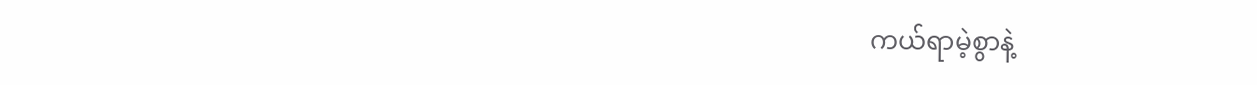ကယ်ရာမဲ့စွာနဲ့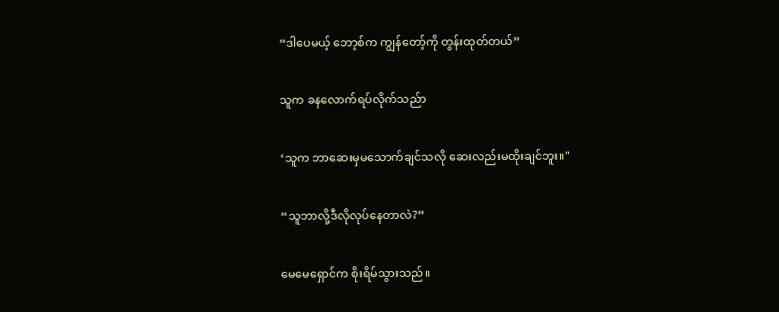“ဒါပေမယ့် ဘော့စ်က ကျွန်တော့်ကို တွန်းထုတ်တယ်”

သူက ခနလောက်ရပ်လိုက်သည်ာ

‘သူက ဘာဆေးမှမသောက်ချင်သလို ဆေးလည်းမထိုးချင်ဘူး။"

“သူဘာလို့ဒီလိုလုပ်နေတာလဲ?”

မေ‌မေရှောင်က စိုးရိမ်သွားသည်။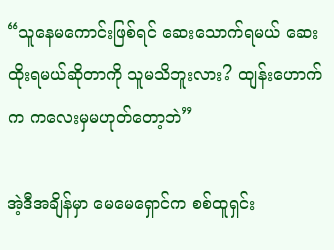“သူနေမကောင်းဖြစ်ရင် ဆေးသောက်ရမယ် ဆေးထိုးရမယ်ဆိုတာကို သူမသိဘူးလား? ထျန်းဟောက်က ကလေးမှမဟုတ်တော့ဘဲ”

အဲ့ဒီအချိန်မှာ မေမေရှောင်က စစ်ထူရှင်း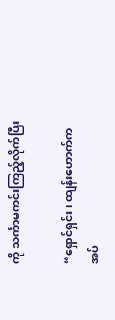ကို သင်္ကာမကင်းကြည့်လိုက်ပြီး

“ရှောင်ရှင်း၊ ထျန်းဟောက်က အပ်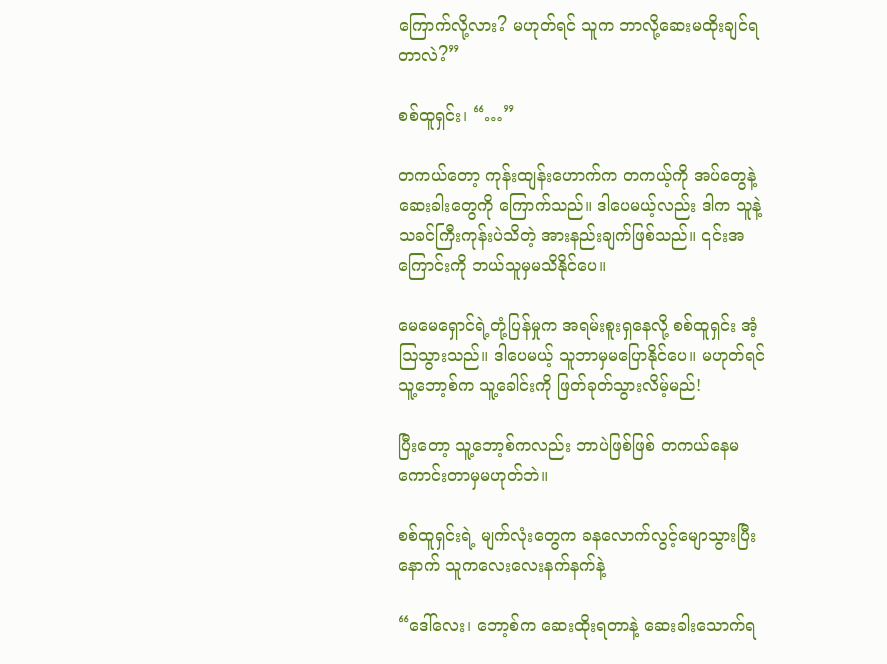ကြောက်လို့လား? မဟုတ်ရင် သူက ဘာလို့ဆေးမထိုးချင်ရတာလဲ?”

စစ်ထူရှင်း၊ “…”

တကယ်တော့ ကုန်းထျန်းဟောက်က တကယ့်ကို အပ်တွေနဲ့ ဆေးခါးတွေကို ကြောက်သည်။ ဒါပေမယ့်လည်း ဒါက သူနဲ့ သခင်ကြီးကုန်းပဲသိတဲ့ အားနည်းချက်ဖြစ်သည်။ ၎င်းအကြောင်းကို ဘယ်သူမှမသိနိုင်ပေ။

မေမေရှောင်ရဲ့တုံ့ပြန်မှုက အရမ်းစူးရှနေလို့ စစ်ထူရှင်း အံ့ဩသွားသည်။ ဒါပေမယ့် သူဘာမှမပြောနိုင်ပေ။ မဟုတ်ရင် သူ့ဘော့စ်က သူ့ခေါင်းကို ဖြတ်ခုတ်သွားလိမ့်မည်!

ပြီးတော့ သူ့ဘော့စ်ကလည်း ဘာပဲဖြစ်ဖြစ် တကယ်နေမကောင်းတာမှမဟုတ်ဘဲ။

စစ်ထူရှင်းရဲ့ မျက်လုံးတွေက ခနလောက်လွင့်မျောသွားပြီးနောက် သူကလေးလေးနက်နက်နဲ့

“ဒေါ်လေး၊ ဘော့စ်က ဆေးထိုးရတာနဲ့ ဆေးခါးသောက်ရ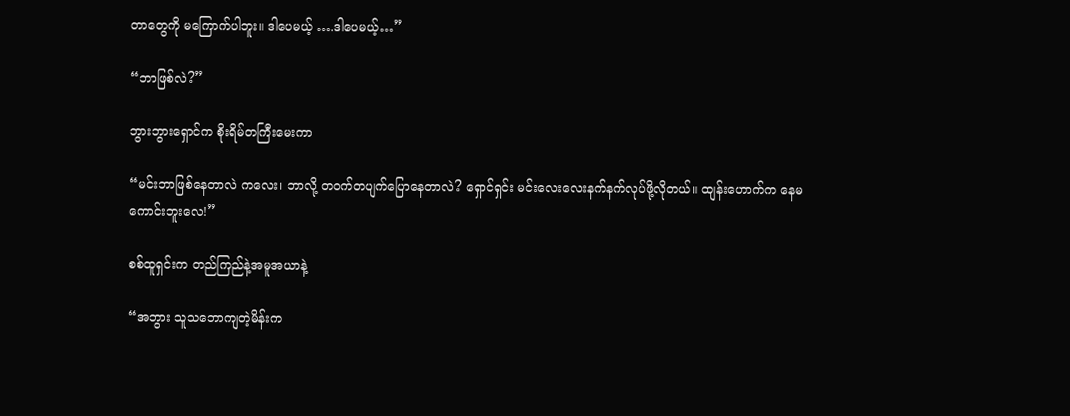တာတွေကို မကြောက်ပါဘူး။ ဒါပေမယ့် ….ဒါပေမယ့်…”

“ဘာဖြစ်လဲ?”

ဘွားဘွားရှောင်က စိုးရိမ်တကြီးမေးကာ

“မင်းဘာဖြစ်နေတာလဲ ကလေး၊ ဘာလို့ တဝက်တပျက်ပြောနေတာလဲ? ရှောင်ရှင်း မင်းလေးလေးနက်နက်လုပ်ဖို့လိုတယ်။ ထျန်းဟောက်က နေမကောင်းဘူးလေ!”

စစ်ထူရှင်းက တည်ကြည်နဲ့အမူအယာနဲ့

“အဘွား သူသဘောကျတဲ့မိန်းက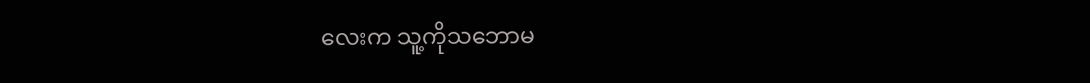လေးက သူ့ကိုသဘောမ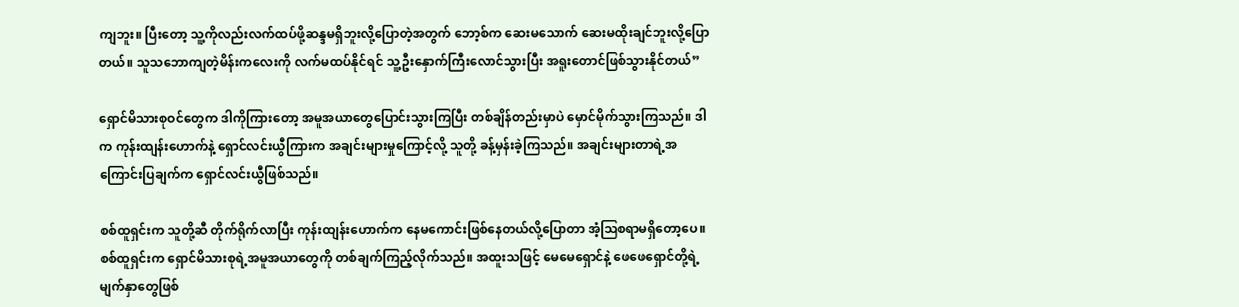ကျဘူး။ ပြီးတော့ သူ့ကိုလည်းလက်ထပ်ဖို့ဆန္ဒမရှိဘူးလို့ပြောတဲ့အတွက် ဘော့စ်က ဆေးမသောက် ဆေးမထိုးချင်ဘူးလို့ပြောတယ်။ သူသဘောကျတဲ့မိန်းကလေးကို လက်မထပ်နိုင်ရင် သူ့ဦးနှောက်ကြီးလောင်သွားပြီး အရူးတောင်ဖြစ်သွားနိုင်တယ်”

ရှောင်မိသားစုဝင်တွေက ဒါကိုကြားတော့ အမူအယာတွေပြောင်းသွားကြပြီး တစ်ချိန်တည်းမှာပဲ မှောင်မိုက်သွားကြသည်။ ဒါက ကုန်းထျန်းဟောက်နဲ့ ရှောင်လင်းယွီကြားက အချင်းများမှုကြောင့်လို့ သူတို့ ခန့်မှန်းခဲ့ကြသည်။ အချင်းများတာရဲ့အကြောင်းပြချက်က ရှောင်လင်းယွီဖြစ်သည်။

စစ်ထူရှင်းက သူတို့ဆီ တိုက်ရိုက်လာပြီး ကုန်းထျန်းဟောက်က နေမကောင်းဖြစ်နေတယ်လို့ပြောတာ အံ့ဩစရာမရှိတော့ပေ။ စစ်ထူရှင်းက ရှောင်မိသားစုရဲ့အမူအယာတွေကို တစ်ချက်ကြည့်လိုက်သည်။ အထူးသဖြင့် မေမေရှောင်နဲ့ ဖေဖေရှောင်တို့ရဲ့မျက်နှာတွေဖြစ်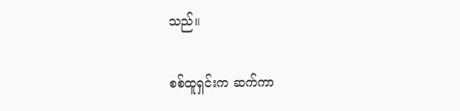သည်။

စစ်ထူရှင်းက ဆက်ကာ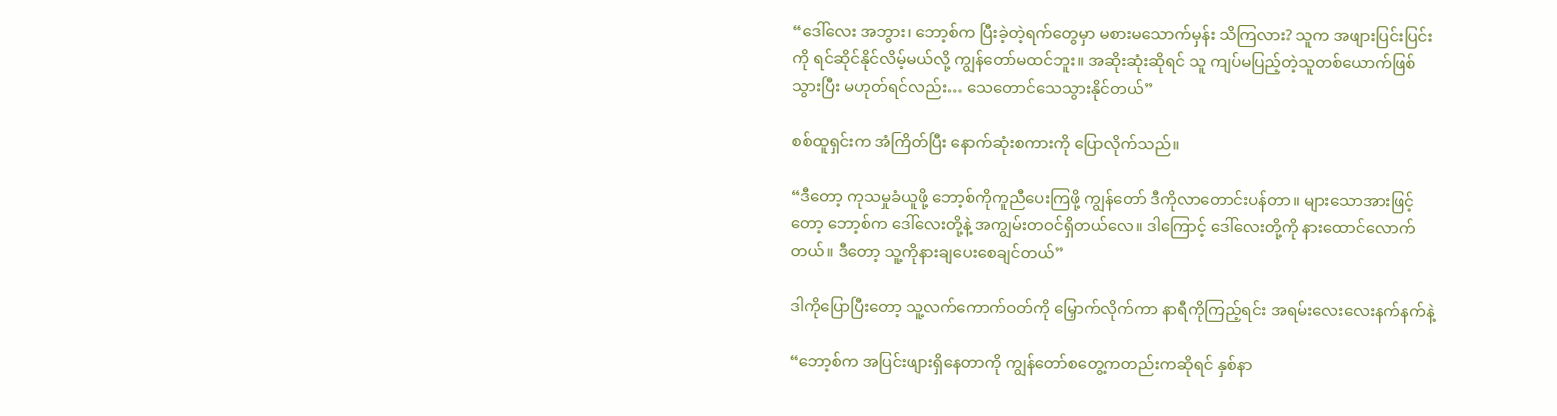“ဒေါ်လေး အဘွား၊ ဘော့စ်က ပြီးခဲ့တဲ့ရက်တွေမှာ မစားမသောက်မှန်း သိကြလား? သူက အဖျားပြင်းပြင်းကို ရင်ဆိုင်နိုင်လိမ့်မယ်လို့ ကျွန်တော်မထင်ဘူး။ အဆိုးဆုံးဆိုရင် သူ ကျပ်မပြည့်တဲ့သူတစ်ယောက်ဖြစ်သွားပြီး မဟုတ်ရင်လည်း… သေတောင်သေသွားနိုင်တယ်”

စစ်ထူရှင်းက အံကြိတ်ပြီး နောက်ဆုံးစကားကို ပြောလိုက်သည်။

“ဒီတော့ ကုသမှုခံယူဖို့ ဘော့စ်ကိုကူညီပေးကြဖို့ ကျွန်တော် ဒီကိုလာတောင်းပန်တာ။ များသောအားဖြင့်တော့ ဘော့စ်က ဒေါ်လေးတို့နဲ့ အကျွမ်းတဝင်ရှိတယ်လေ။ ဒါကြောင့် ဒေါ်လေးတို့ကို နားထောင်လောက်တယ်။ ဒီတော့ သူ့ကိုနားချပေးစေချင်တယ်”

ဒါကိုပြောပြီးတော့ သူ့လက်ကောက်ဝတ်ကို မြှောက်လိုက်ကာ နာရီကိုကြည့်ရင်း အရမ်းလေးလေးနက်နက်နဲ့

“ဘော့စ်က အပြင်းဖျားရှိနေတာကို ကျွန်တော်စတွေ့ကတည်းကဆိုရင် နှစ်နာ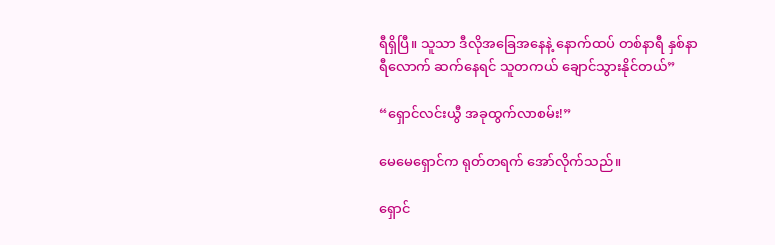ရီရှိပြီ။ သူသာ ဒီလိုအခြေအနေနဲ့ နောက်ထပ် တစ်နာရီ နှစ်နာရီလောက် ဆက်နေရင် သူတကယ် ချောင်သွားနိုင်တယ်”

“ရှောင်လင်းယွီ အခုထွက်လာစမ်း!”

မေမေရှောင်က ရုတ်တရက် အော်လိုက်သည်။

ရှောင်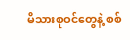မိသားစုဝင်တွေနဲ့ စစ်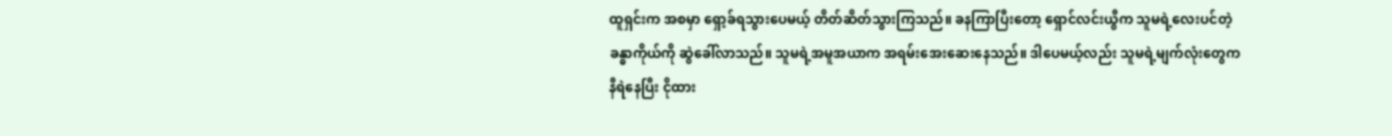ထူရှင်းက အစမှာ ရှော့ခ်ရသွားပေမယ့် တိတ်ဆိတ်သွားကြသည်။ ခနကြာပြီးတော့ ရှောင်လင်းယွီက သူမရဲ့လေးပင်တဲ့ခန္ဓာကိုယ်ကို ‌ဆွဲခေါ်လာသည်။ သူမရဲ့အမူအယာက ‌အရမ်းအေးဆေးနေသည်။ ဒါပေမယ့်လည်း သူမရဲ့မျက်လုံးတွေက နီရဲနေပြီး ငိုထား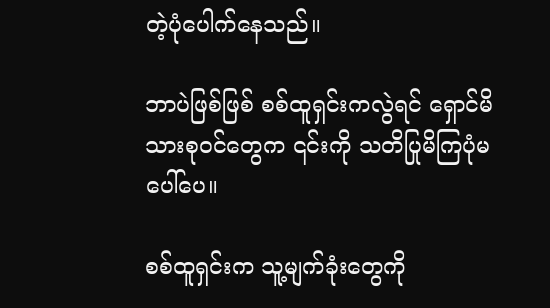တဲ့ပုံပေါက်နေသည်။

ဘာပဲဖြစ်ဖြစ် စစ်ထူရှင်းကလွဲရင် ရှောင်မိသားစုဝင်တွေက ၎င်းကို သတိပြုမိကြပုံ‌မပေါ်ပေ။

စစ်ထူရှင်းက သူ့မျက်ခုံးတွေကို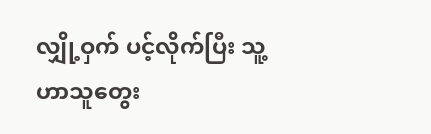လျှို့ဝှက် ပင့်လိုက်ပြီး သူ့ဟာသူတွေး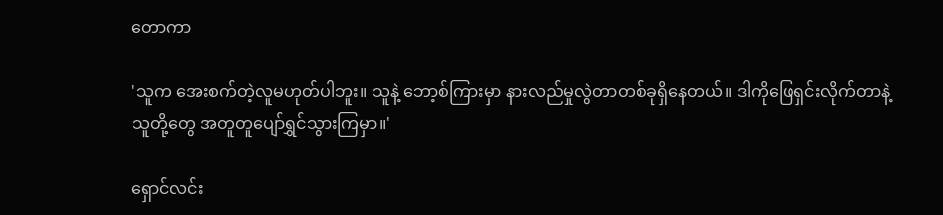တောကာ

'သူက အေးစက်တဲ့လူမဟုတ်ပါဘူး။ သူနဲ့ ဘော့စ်ကြားမှာ နားလည်မှုလွဲတာတစ်ခုရှိနေတယ်။ ဒါကိုဖြေရှင်းလိုက်တာနဲ့ သူတို့တွေ အတူတူပျော်ရွှင်သွားကြမှာ။'

ရှောင်လင်း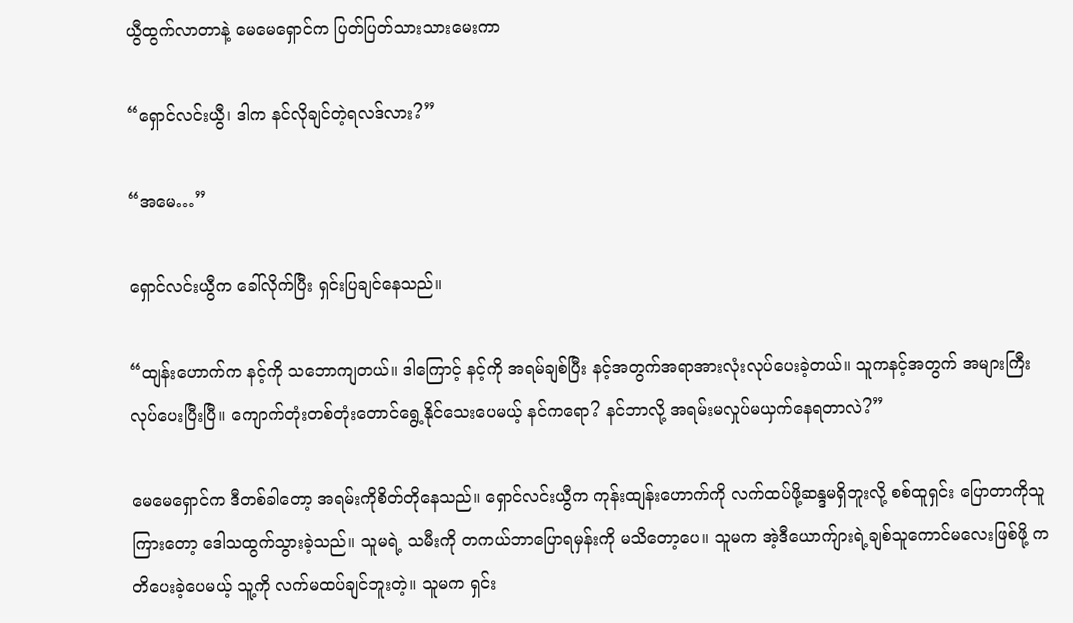ယွီထွက်လာတာနဲ့ မေမေရှောင်က ပြတ်ပြတ်သားသားမေးကာ

“ရှောင်လင်းယွီ၊ ဒါက နင်လိုချင်တဲ့ရလဒ်လား?”

“အမေ…”

ရှောင်လင်းယွီက ခေါ်လိုက်ပြီး ရှင်းပြချင်နေသည်။

“ထျန်းဟောက်က နင့်ကို သဘောကျတယ်။ ဒါကြောင့် နင့်ကို အရမ်ချစ်ပြီး နင့်အတွက်အရာအားလုံးလုပ်ပေးခဲ့တယ်။ သူကနင့်အတွက် အများကြီးလုပ်ပေးပြီးပြီ။ ကျောက်တုံးတစ်တုံးတောင်ရွေ့နိုင်‌သေးပေမယ့် နင်ကရော? နင်ဘာလို့ အရမ်းမလှုပ်မယှက်နေရတာလဲ?”

မေမေရှောင်က ဒီတစ်ခါတော့ အရမ်းကိုစိတ်တိုနေသည်။ ရှောင်လင်းယွီက ကုန်းထျန်းဟောက်ကို လက်ထပ်ဖို့ဆန္ဒမရှိဘူးလို့ စစ်ထူရှင်း ပြောတာကိုသူကြားတော့ ဒေါသထွက်သွားခဲ့သည်။ သူမရဲ့ သမီးကို တကယ်ဘာပြောရမှန်းကို မသိတော့ပေ။ သူမက အဲ့ဒီယောက်ျားရဲ့ချစ်သူကောင်မလေးဖြစ်ဖို့ ကတိပေးခဲ့ပေမယ့် သူ့ကို လက်မထပ်ချင်ဘူးတဲ့။ သူမက ရှင်း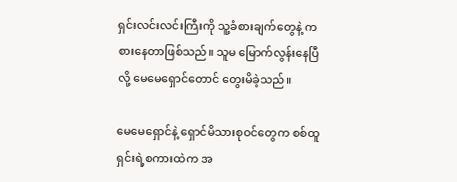ရှင်းလင်းလင်းကြီးကို သူ့ခံစားချက်တွေနဲ့ ကစားနေတာဖြစ်သည်။ သူမ မြောက်လွန်းနေပြီလို့ မေမေရှောင်တောင် တွေးမိခဲ့သည်။

မေမေရှောင်နဲ့ ရှောင်မိသားစုဝင်တွေက စစ်ထူရှင်းရဲ့စကားထဲက အ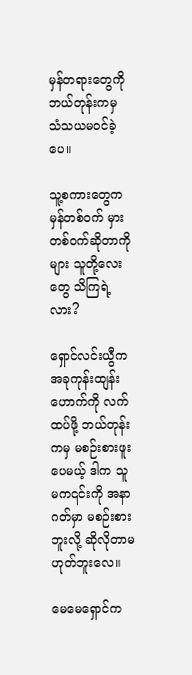မှန်တရားတွေကို ဘယ်တုန်းကမှ သံသယမဝင်ခဲ့ပေ။

သူ့စကားတွေက မှန်တစ်ဝက် မှားတစ်ဝက်ဆိုတာကိုများ သူတို့လေးတွေ သိကြရဲ့လား?

ရှောင်လင်းယွီက အခုကုန်းထျန်းဟောက်ကို လက်ထပ်ဖို့ ဘယ်တုန်းကမှ မစဉ်းစားဖူးပေမယ့် ဒါက သူမက၎င်းကို အနာဂတ်မှာ မစဉ်းစားဘူးလို့ ဆိုလိုတာမဟုတ်ဘူးလေ။

မေမေရှောင်က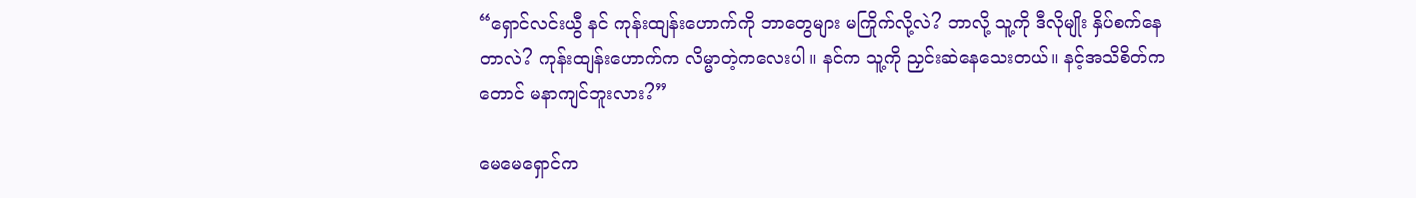“ရှောင်လင်းယွီ နင် ကုန်းထျန်းဟောက်ကို ဘာတွေများ မကြိုက်လို့လဲ? ဘာလို့ သူ့ကို ဒီလိုမျိုး နှိပ်စက်နေတာလဲ? ကုန်းထျန်းဟောက်က လိမ္မာတဲ့ကလေးပါ။ နင်က သူ့ကို ညှင်းဆဲနေသေးတယ်။ နင့်အသိစိတ်ကတောင် မနာကျင်ဘူးလား?”

မေမေရှောင်က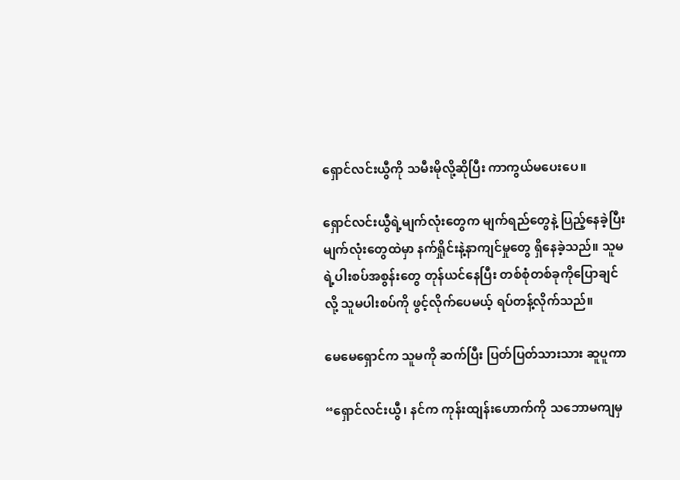ရှောင်လင်းယွီကို သမီးမိုလို့ဆိုပြီး ကာကွယ်မပေးပေ။

ရှောင်လင်းယွီရဲ့မျက်လုံးတွေက မျက်ရည်တွေနဲ့ ပြည့်နေခဲ့ပြီး မျက်လုံးတွေထဲမှာ နက်ရှိုင်းနဲ့နာကျင်မှုတွေ ရှိနေခဲ့သည်။ သူမရဲ့ပါးစပ်အစွန်းတွေ တုန်ယင်နေပြီး တစ်စုံတစ်ခုကိုပြောချင်လို့ သူမပါးစပ်ကို ဖွင့်လိုက်ပေမယ့် ရပ်တန့်လိုက်သည်။

မေမေရှောင်က သူမကို ဆက်ပြီး ပြတ်ပြတ်သားသား ဆူပူကာ

“ရှောင်လင်းယွီ၊ နင်က ကုန်းထျန်းဟောက်ကို သဘောမကျမှ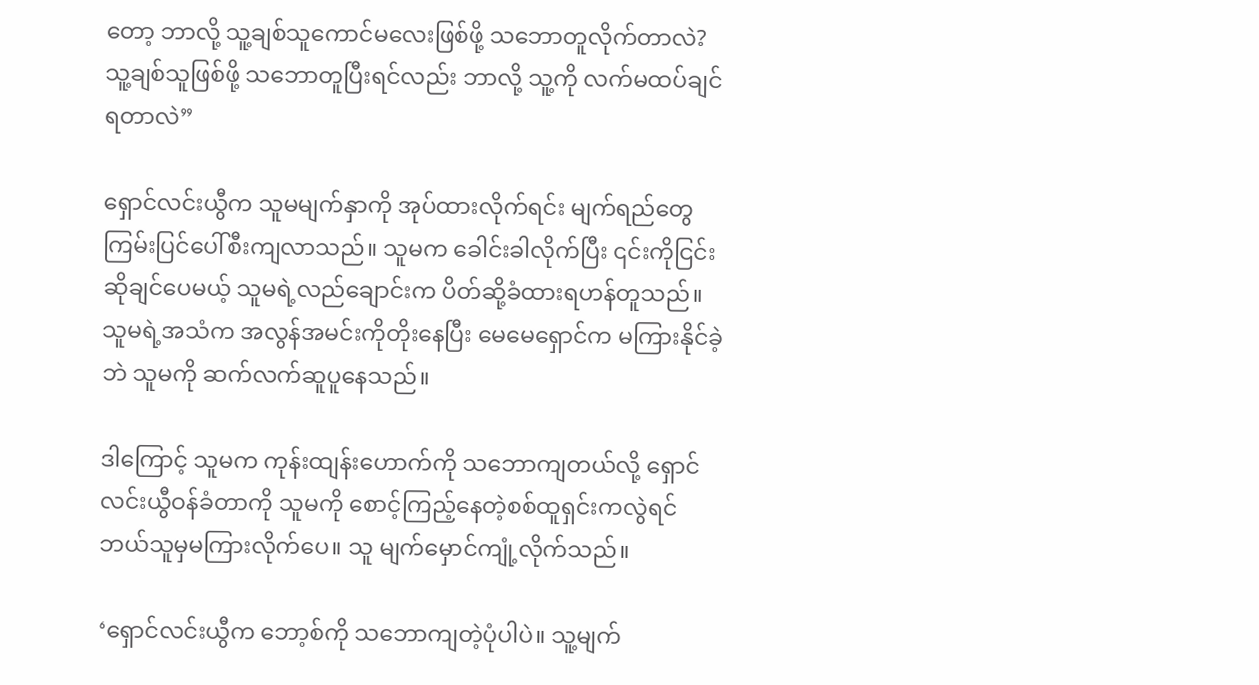တော့ ဘာလို့ သူ့ချစ်သူကောင်မလေးဖြစ်ဖို့ သဘောတူလိုက်တာလဲ? သူ့‌ချစ်သူဖြစ်ဖို့ သဘောတူပြီးရင်လည်း ဘာလို့ သူ့ကို လက်မထပ်ချင်ရတာလဲ”

ရှောင်လင်းယွီက သူမမျက်နှာကို အုပ်ထားလိုက်ရင်း မျက်ရည်တွေ ကြမ်းပြင်ပေါ်စီးကျလာသည်။ သူမက ခေါင်းခါလိုက်ပြီး ၎င်းကိုငြင်းဆိုချင်ပေမယ့် သူမရဲ့လည်ချောင်းက ပိတ်ဆို့ခံထားရဟန်တူသည်။ သူမရဲ့အသံက အလွန်အမင်းကိုတိုးနေပြီး မေမေရှောင်က မကြားနိုင်ခဲ့ဘဲ သူမကို ဆက်လက်ဆူပူနေသည်။

ဒါကြောင့် သူမက ကုန်းထျန်းဟောက်ကို သဘောကျတယ်လို့ ရှောင်လင်းယွီဝန်ခံတာကို သူမကို စောင့်ကြည့်နေတဲ့စစ်ထူရှင်းကလွဲရင် ဘယ်သူမှမကြားလိုက်ပေ။ သူ မျက်မှောင်ကျုံ့လိုက်သည်။

‘ရှောင်လင်းယွီက ဘော့စ်ကို သဘောကျတဲ့ပုံပါပဲ။ သူ့မျက်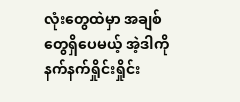လုံးတွေထဲမှာ အချစ်တွေရှိပေမယ့် အဲ့ဒါကို နက်နက်ရှိုင်းရှိုင်း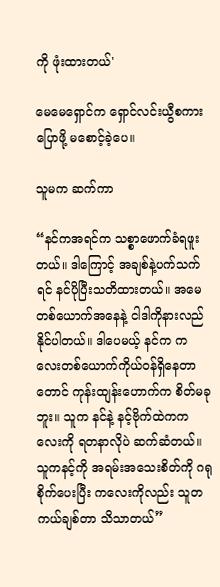ကို ဖုံးထားတယ်'

မေမေရှောင်က ရှောင်လင်းယွီစကားပြောဖို့ မစောင့်ခဲ့ပေ။

သူမက ဆက်ကာ

“နင်ကအရင်က သစ္စာဖောက်ခံရဖူးတယ်။ ဒါကြောင့် အချစ်နဲ့ပက်သက်ရင် နင်ပိုပြီးသတိထားတယ်။ အမေတစ်ယောက်အနေနဲ့ ငါဒါကိုနားလည်နိုင်ပါတယ်။ ဒါပေမယ့် နင်က ကလေးတစ်ယောက်ကိုယ်ဝန်ရှိနေတာတောင် ကုန်းထျန်းဟောက်က စိတ်မခုဘူး။ သူက နင်နဲ့ နင့်ဗိုက်ထဲကကလေးကို ရတနာလိုပဲ ဆက်ဆံတယ်။ သူကနင့်ကို အရမ်းအသေးစိတ်ကို ဂရုစိုက်ပေးပြီး ကလေးကိုလည်း သူတကယ်ချစ်တာ သိသာတယ်”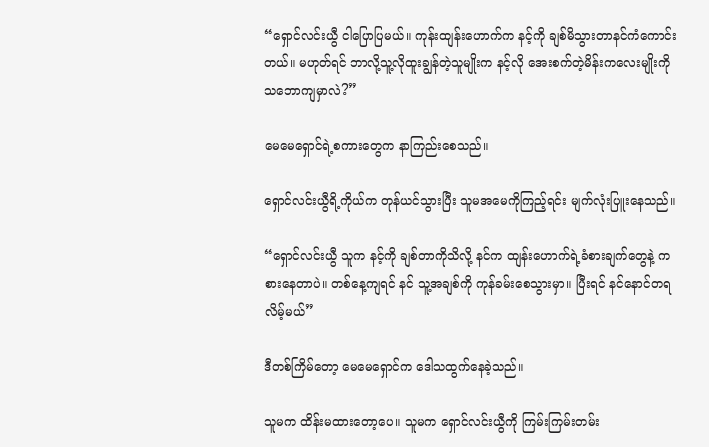“ရှောင်လင်းယွီ ငါပြောပြမယ်။ ကုန်းထျန်းဟောက်က နင့်ကို ချစ်မိသွားတာနင်ကံကောင်းတယ်။ မဟုတ်ရင် ဘာလို့သူ့လိုထူးချွန်တဲ့သူမျိုးက နင့်လို အေးစက်တဲ့မိန်းကလေးမျိုးကို သဘောကျမှာလဲ?”

မေမေရှောင်ရဲ့စကားတွေက နာကြည်းစေသည်။

ရှောင်လင်းယွီရိ့ကိုယ်က တုန်ယင်သွားပြီး သူမအမေကိုကြည့်ရင်း မျက်လုံးပြူးနေသည်။

“ရှောင်လင်းယွီ သူက နင့်ကို ချစ်တာကိုသိလို့ နင်က ထျန်းဟောက်ရဲ့ခံစားချက်တွေနဲ့ ကစားနေတာပဲ။ တစ်နေ့ကျရင် နင် သူ့အချစ်ကို ကုန်ခမ်းစေသွားမှာ။ ပြီးရင် နင်နောင်တရလိမ့်မယ်”

ဒီတစ်ကြိမ်တော့ မေမေရှောင်က ဒေါသထွက်နေခဲ့သည်။

သူမက ထိန်းမထားတော့ပေ။ သူမက ရှောင်လင်းယွီကို ကြမ်းကြမ်းတမ်း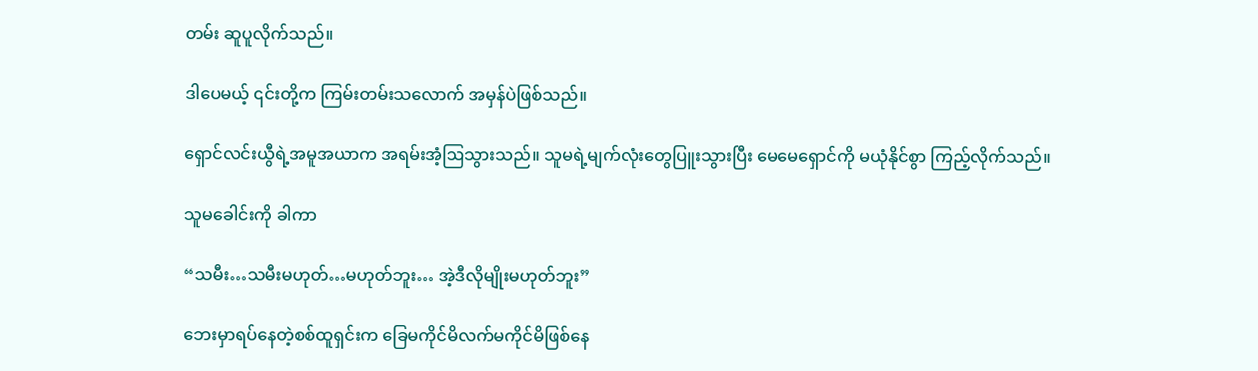တမ်း ဆူပူလိုက်သည်။

ဒါပေမယ့် ၎င်းတို့က ကြမ်းတမ်းသလောက် အမှန်ပဲဖြစ်သည်။

ရှောင်လင်းယွီရဲ့အမူအယာက အရမ်းအံ့ဩသွားသည်။ သူမရဲ့မျက်လုံးတွေပြူးသွားပြီး မေမေရှောင်ကို မယုံနိုင်စွာ ကြည့်လိုက်သည်။

သူမခေါင်းကို ခါကာ

“သမီး…သမီးမဟုတ်…မဟုတ်ဘူး… အဲ့ဒီလိုမျိုးမဟုတ်ဘူး”

ဘေးမှာရပ်နေတဲ့စစ်ထူရှင်းက ခြေမကိုင်မိလက်မကိုင်မိဖြစ်နေ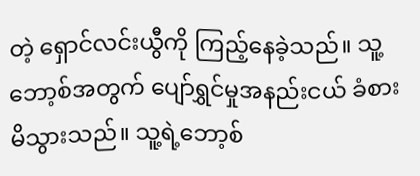တဲ့‌‌ ရှောင်လင်းယွီကို ကြည့်နေခဲ့သည်။ သူ့ဘော့စ်အတွက် ပျော်ရွှင်မှုအနည်းငယ် ခံစားမိသွားသည်။ သူ့ရဲ့ဘော့စ်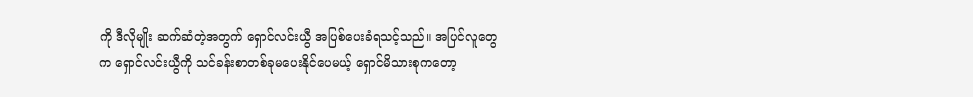ကို ဒီလိုမျိုး ဆက်ဆံတဲ့အတွက် ရှောင်လင်းယွီ အပြစ်ပေးခံရသင့်သည်။ အပြင်လူတွေက ရှောင်လင်းယွီကို သင်ခန်းစာတစ်ခုမပေးနိုင်ပေမယ့် ရှောင်မိသားစုကတော့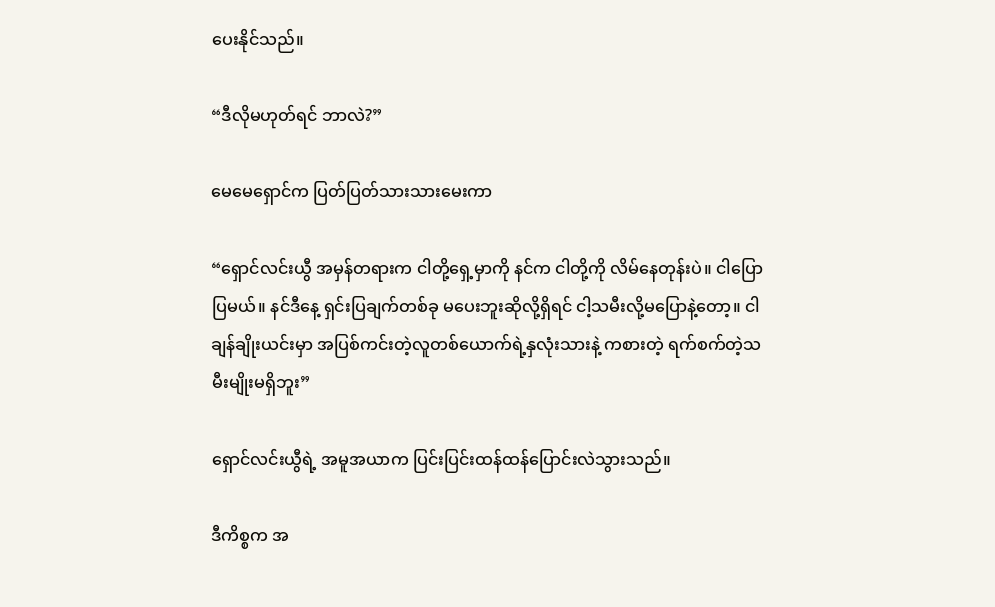ပေးနိုင်သည်။

“ဒီလိုမဟုတ်ရင် ဘာလဲ?”

မေမေရှောင်က ပြတ်ပြတ်သားသားမေးကာ

“ရှောင်လင်းယွီ အမှန်တရားက ငါတို့ရှေ့မှာကို နင်က ငါတို့ကို လိမ်နေတုန်းပဲ။ ငါပြောပြမယ်။ နင်ဒီနေ့ ရှင်းပြချက်တစ်ခု မပေးဘူးဆိုလို့ရှိရင် ငါ့သမီးလို့မပြောနဲ့တော့။ ငါ ချန်ချိုးယင်းမှာ အပြစ်ကင်းတဲ့လူတစ်ယောက်ရဲ့နှလုံးသားနဲ့ ကစားတဲ့ ရက်စက်တဲ့သမီးမျိုးမရှိဘူး”

ရှောင်လင်းယွီရဲ့ အမူအယာက ပြင်းပြင်းထန်ထန်ပြောင်းလဲသွားသည်။

ဒီကိစ္စက အ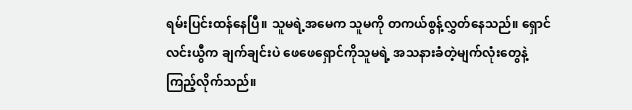ရမ်းပြင်းထန်နေပြီ။ သူမရဲ့အမေက သူမကို တကယ်စွန့်လွှတ်နေသည်။ ရှောင်လင်းယွီက ချက်ချင်းပဲ ဖေဖေရှောင်ကိုသူမရဲ့ အသနားခံတဲ့မျက်လုံးတွေနဲ့ ကြည့်လိုက်သည်။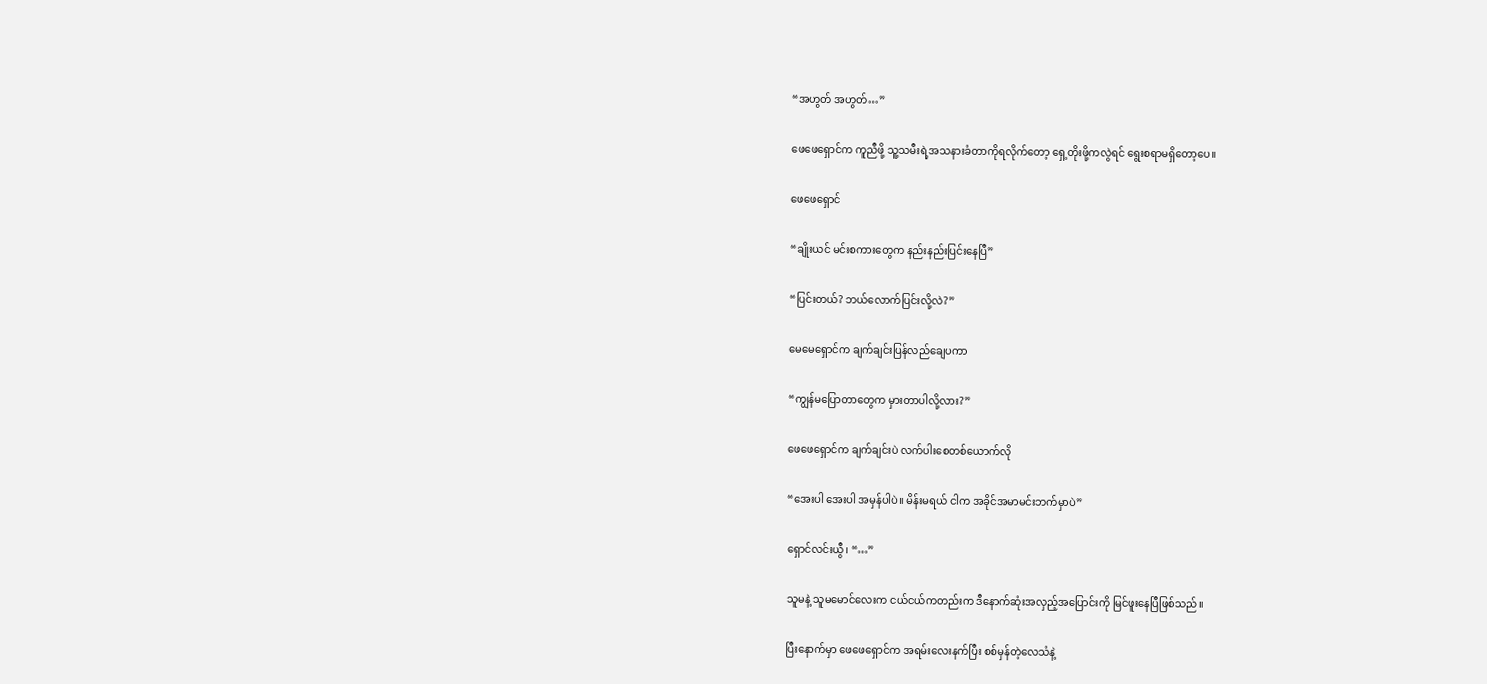“အဟွတ် အဟွတ်…”

ဖေဖေရှောင်က ကူညီဖို့ သူ့သမီးရဲ့အသနားခံတာကိုရလိုက်တော့ ရှေ့တိုးဖို့ကလွဲရင် ရွေးစရာမရှိတော့ပေ။

ဖေဖေရှောင်

“ချိုးယင် မင်းစကားတွေက နည်းနည်းပြင်းနေပြီ”

“ပြင်းတယ်? ဘယ်လောက်ပြင်းလို့လဲ?”

မေမေရှောင်က ချက်ချင်းပြန်လည်ချေပကာ

“ကျွန်မပြော‌တာတွေက မှားတာပါလို့လား?”

ဖေဖေရှောင်က ချက်ချင်းပဲ လက်ပါးစေတစ်ယောက်လို

“အေးပါ အေးပါ အမှန်ပါပဲ။ မိန်းမရယ် ငါက အခိုင်အမာမင်းဘက်မှာပဲ”

ရှောင်လင်းယွီ၊ “…”

သူမနဲ့ သူမမောင်လေးက ငယ်ငယ်ကတည်းက ဒီနောက်ဆုံးအလှည့်အပြောင်းကို မြင်ဖူးနေပြီဖြစ်သည်။

ပြီးနောက်မှာ ဖေဖေရှောင်က အရမ်းလေးနက်ပြီး စစ်မှန်တဲ့လေသံနဲ့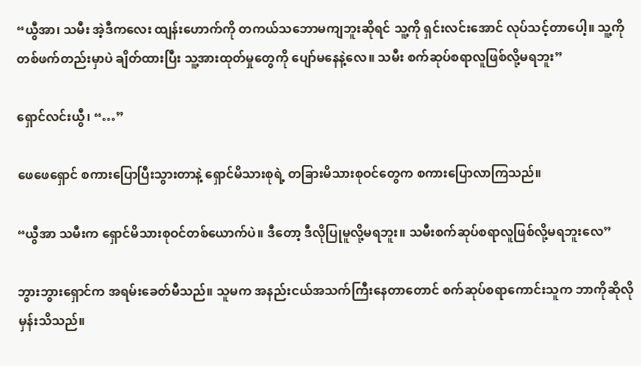“ယွီအာ၊ သမီး အဲ့ဒီကလေး ထျန်းဟောက်ကို တကယ်သဘောမကျဘူးဆိုရင် သူ့ကို ရှင်းလင်းအောင် လုပ်သင့်တာပေါ့။ သူ့ကို တစ်ဖက်တည်းမှာပဲ ချိတ်ထားပြီး သူ့အားထုတ်မှုတွေကို ပျော်မနေနဲ့လေ။ သမီး စက်ဆုပ်စရာလူဖြစ်လို့မရဘူး”

ရှောင်လင်းယွီ၊ “…”

ဖေဖေရှောင် စကားပြောပြီးသွားတာနဲ့ ရှောင်မိသားစုရဲ့ တခြားမိသားစုဝင်တွေက စကားပြောလာကြသည်။

“ယွီအာ သမီးက ရှောင်မိသားစုဝင်တစ်ယောက်ပဲ။ ဒီတော့ ဒီလိုပြုမူလို့မရဘူး။ သမီးစက်ဆုပ်စရာလူဖြစ်လို့မရဘူးလေ”

ဘွားဘွားရှောင်က အရမ်းခေတ်မီသည်။ သူမက အနည်းငယ်အသက်ကြီးနေတာတောင် စက်ဆုပ်စရာကောင်းသူက ဘာကိုဆိုလိုမှန်းသိသည်။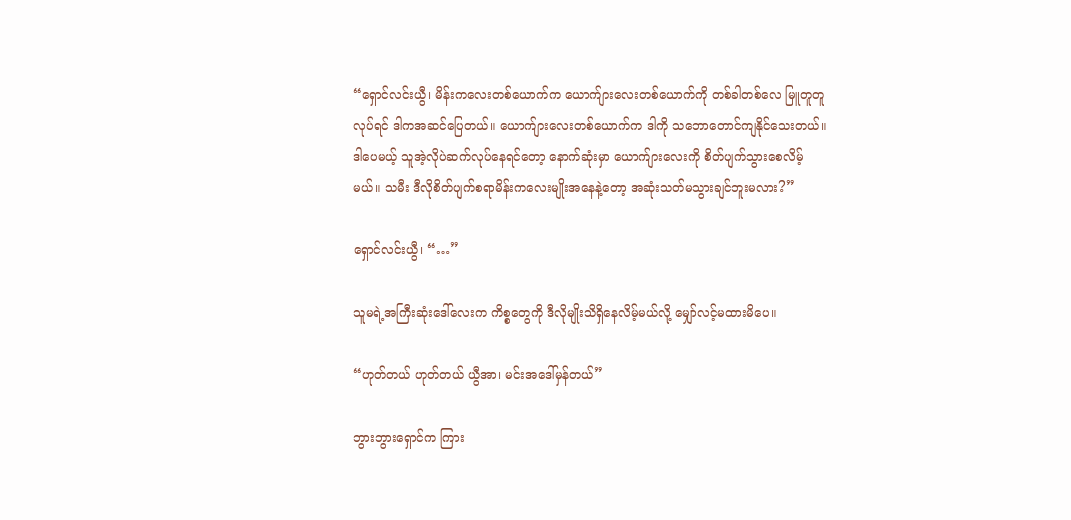“ရှောင်လင်းယွီ၊ မိန်းကလေးတစ်ယောက်က ယောက်ျားလေးတစ်ယောက်ကို တစ်ခါတစ်လေ မြူတူတူလုပ်ရင် ဒါကအဆင်ပြေတယ်။ ယောက်ျားလေးတစ်ယောက်က ဒါကို သဘောတောင်ကျနိုင်သေးတယ်။ ဒါပေမယ့် သူအဲ့လိုပဲဆက်လုပ်နေရင်တော့ နောက်ဆုံးမှာ ယောက်ျားလေးကို စိတ်ပျက်သွားစေလိမ့်မယ်။ သမီး ဒီလိုစိတ်ပျက်စရာမိန်းကလေးမျိုးအနေနဲ့တော့ အ‌ဆုံးသတ်မသွားချင်ဘူးမလား?”

ရှောင်လင်းယွီ၊ “…”

သူမရဲ့အကြီးဆုံးဒေါ်လေးက ကိစ္စတွေကို ဒီလိုမျိုးသိရှိနေလိမ့်မယ်လို့ မျှော်လင့်မထားမိပေ။

“ဟုတ်တယ် ဟုတ်တယ် ယွီအာ၊ မင်းအဒေါ်မှန်တယ်”

ဘွားဘွားရှောင်က ကြား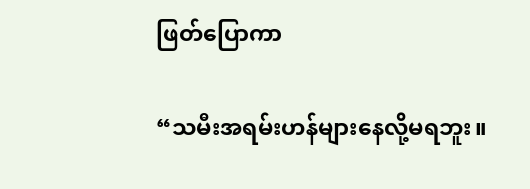ဖြတ်ပြောကာ

“သမီးအရမ်းဟန်များနေလို့မရဘူး။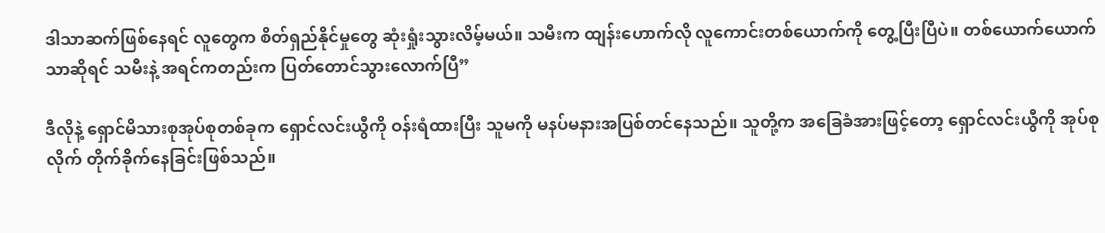ဒါသာဆက်ဖြစ်နေရင် လူတွေက စိတ်ရှည်နိုင်မှုတွေ ဆုံးရှုံးသွားလိမ့်မယ်။ သမီးက ထျန်းဟောက်လို လူကောင်းတစ်ယောက်ကို တွေ့ပြီးပြီပဲ။ တစ်ယောက်ယောက်သာဆိုရင် သမီးနဲ့ အရင်ကတည်းက ပြတ်တောင်သွားလောက်ပြီ”

ဒီလိုနဲ့ ရှောင်မိသားစုအုပ်စုတစ်ခုက ရှောင်လင်းယွီကို ဝန်းရံထားပြီး သူမကို မနပ်မနားအပြစ်တင်နေသည်။ သူတို့က အခြေခံအားဖြင့်တော့ ရှောင်လင်းယွီကို အုပ်စုလိုက် တိုက်ခိုက်နေခြင်းဖြစ်သည်။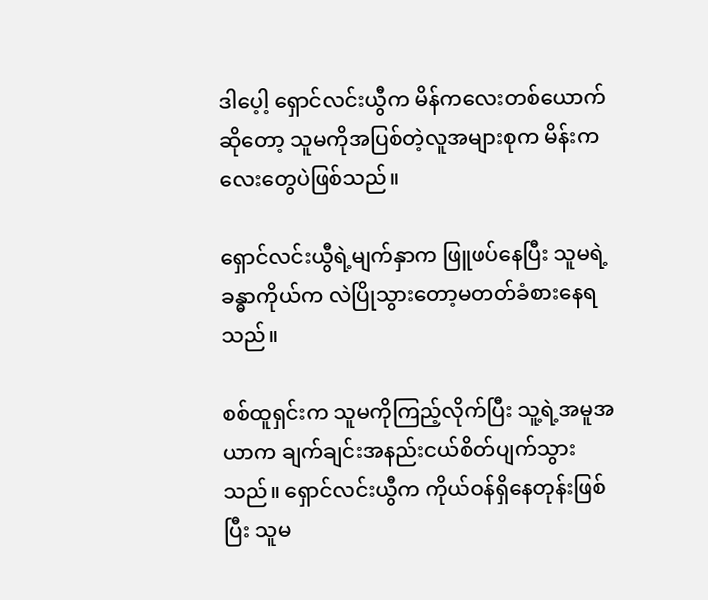ဒါပေ့ါ့ ရှောင်လင်းယွီက မိန်ကလေးတစ်ယောက်ဆိုတော့ သူမကိုအပြစ်တဲ့လူအများစုက မိန်းကလေးတွေပဲဖြစ်သည်။

ရှောင်လင်းယွီရဲ့မျက်နှာက ဖြူဖပ်နေပြီး သူမရဲ့ခန္ဓာကိုယ်က လဲပြိုသွားတော့မတတ်ခံစားနေရသည်။

စစ်ထူရှင်းက သူမကိုကြည့်လိုက်ပြီး သူ့ရဲ့အမူအယာက ချက်ချင်းအနည်းငယ်စိတ်ပျက်သွားသည်။ ရှောင်လင်းယွီက ကိုယ်ဝန်ရှိနေတုန်းဖြစ်ပြီး သူမ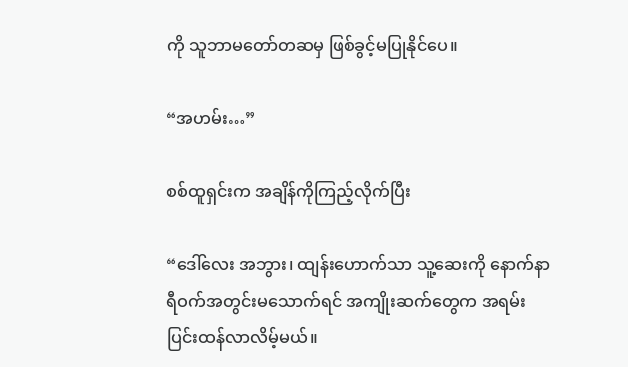ကို သူဘာမတော်တဆမှ ဖြစ်ခွင့်မပြုနိုင်ပေ။

“အဟမ်း…”

စစ်ထူရှင်းက အချိန်ကိုကြည့်လိုက်ပြီး

“ဒေါ်လေး အဘွား၊ ထျန်းဟောက်သာ သူ့ဆေးကို နောက်နာရီဝက်အတွင်းမသောက်ရင် အကျိုးဆက်တွေက အရမ်းပြင်းထန်လာလိမ့်မယ်။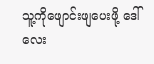သူ့ကိုဖျောင်းဖျပေးဖို့ ဒေါ်လေး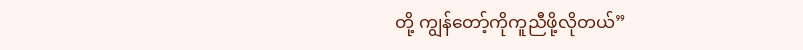တို့ ကျွန်တော့်ကိုကူညီဖို့လိုတယ်”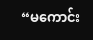“မကောင်း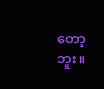တော့ဘူး။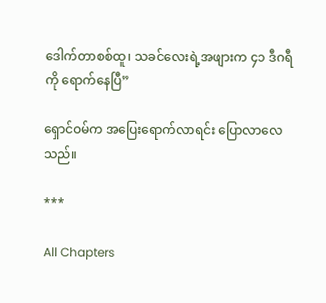ဒေါက်တာစစ်ထူ၊ သခင်လေးရဲ့အဖျားက ၄၁ ဒီဂရီကို ရောက်နေပြီ”

ရှောင်ဝမ်က အပြေးရောက်လာရင်း ပြောလာလေသည်။

***

All Chapters